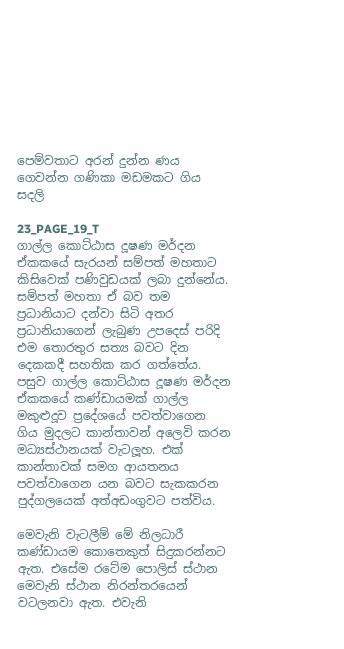පෙම්වතාට අරන් දුන්න ණය ගෙවන්න ගණිකා මඩමකට ගිය සදලි

23_PAGE_19_T
ගාල්ල කොට්ඨාස දූෂණ මර්දන ඒකකයේ සැරයන් සම්පත් මහතාට කිසිවෙක් පණිවුඩයක් ලබා දුන්නේය. සම්පත් මහතා ඒ බව තම ප්‍රධානියාට දන්වා සිටි අතර
ප්‍රධානියාගෙන් ලැබුණ උපදෙස් පරිදි එම තොරතුර සත්‍ය බවට දින දෙකකදී සහතික කර ගත්තේය. පසුව ගාල්ල කොට්ඨාස දූෂණ මර්දන ඒකකයේ කණ්ඩායමක් ගාල්ල මකුළුදූව ප්‍රදේශයේ පවත්වාගෙන ගිය මුදලට කාන්තාවන් අලෙවි කරන මධ්‍යස්ථානයක් වැටලූහ. එක් කාන්තාවක් සමග ආයතනය පවත්වාගෙන යන බවට සැකකරන පුද්ගලයෙක් අත්අඩංගුවට පත්විය.

මෙවැනි වැටලීම් මේ නිලධාරී කණ්ඩායම කොතෙකුත් සිදුකරන්නට ඇත. එසේම රටේම පොලිස් ස්ථාන මෙවැනි ස්ථාන නිරන්තරයෙන් වටලනවා ඇත. එවැනි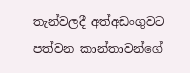තැන්වලදී අත්අඩංගුවට පත්වන කාන්තාවන්ගේ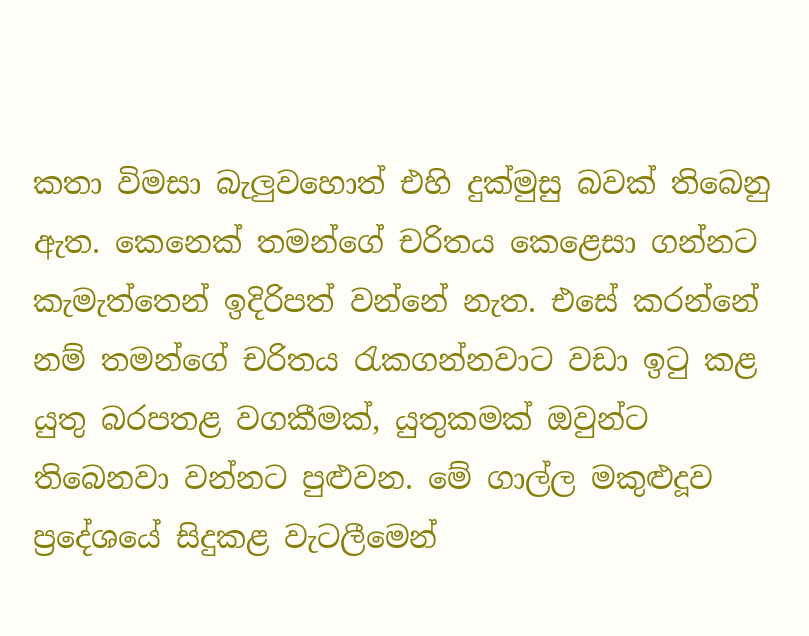කතා විමසා බැලුවහොත් එහි දුක්මුසු බවක් තිබෙනු ඇත. කෙනෙක් තමන්ගේ චරිතය කෙළෙසා ගන්නට කැමැත්තෙන් ඉදිරිපත් වන්නේ නැත. එසේ කරන්නේ නම් තමන්ගේ චරිතය රැකගන්නවාට වඩා ඉටු කළ යුතු බරපතළ වගකීමක්, යුතුකමක් ඔවුන්ට තිබෙනවා වන්නට පුළුවන. මේ ගාල්ල මකුළුදූව ප්‍රදේශයේ සිදුකළ වැටලීමෙන්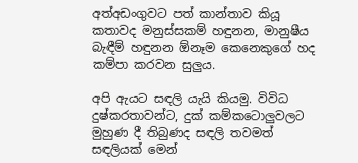අත්අඩංගුවට පත් කාන්තාව කියූ කතාවද මනුස්සකම් හඳුනන, මානුෂීය බැඳීම් හඳුනන ඕනෑම කෙනෙකුගේ හද කම්පා කරවන සුලුය.

අපි ඇයට සඳලි යැයි කියමු. විවිධ දුෂ්කරතාවන්ට, දුක් කම්කටොලුවලට මුහුණ දී තිබුණද සඳලි තවමත් සඳලියක් මෙන්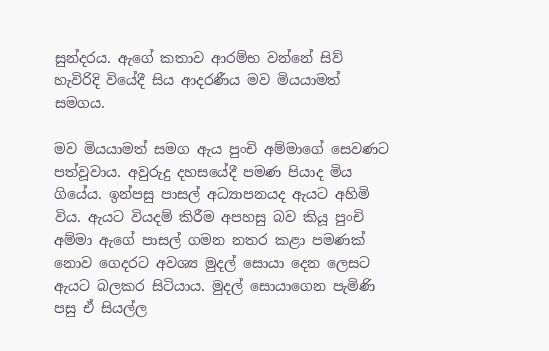සුන්දරය. ඇගේ කතාව ආරම්භ වන්නේ සිව් හැවිරිදි වියේදී සිය ආදරණීය මව මියයාමත් සමගය.

මව මියයාමත් සමග ඇය පුංචි අම්මාගේ සෙවණට පත්වූවාය. අවුරුදු දහසයේදී පමණ පියාද මිය ගියේය. ඉන්පසු පාසල් අධ්‍යාපනයද ඇයට අහිමි විය. ඇයට වියදම් කිරීම අපහසු බව කියූ පුංචි අම්මා ඇගේ පාසල් ගමන නතර කළා පමණක් නොව ගෙදරට අවශ්‍ය මුදල් සොයා දෙන ලෙසට ඇයට බලකර සිටියාය. මුදල් සොයාගෙන පැමිණි පසු ඒ සියල්ල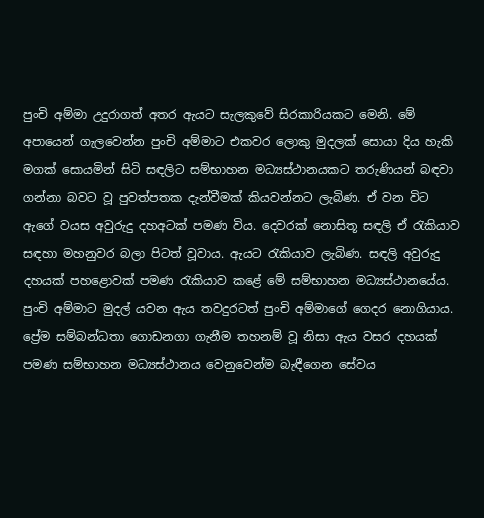පුංචි අම්මා උදුරාගත් අතර ඇයට සැලකුවේ සිරකාරියකට මෙනි. මේ අපායෙන් ගැලවෙන්න පුංචි අම්මාට එකවර ලොකු මුදලක් සොයා දිය හැකි මගක් සොයමින් සිටි සඳලිට සම්භාහන මධ්‍යස්ථානයකට තරුණියන් බඳවා ගන්නා බවට වූ පුවත්පතක දැන්වීමක් කියවන්නට ලැබිණ. ඒ වන විට ඇගේ වයස අවුරුදු දහඅටක් පමණ විය. දෙවරක් නොසිතූ සඳලි ඒ රැකියාව සඳහා මහනුවර බලා පිටත් වූවාය. ඇයට රැකියාව ලැබිණ. සඳලි අවුරුදු දහයක් පහළොවක් පමණ රැකියාව කළේ මේ සම්භාහන මධ්‍යස්ථානයේය. පුංචි අම්මාට මුදල් යවන ඇය තවදුරටත් පුංචි අම්මාගේ ගෙදර නොගියාය. ප්‍රේම සම්බන්ධතා ගොඩනගා ගැනීම තහනම් වූ නිසා ඇය වසර දහයක් පමණ සම්භාහන මධ්‍යස්ථානය වෙනුවෙන්ම බැඳීගෙන සේවය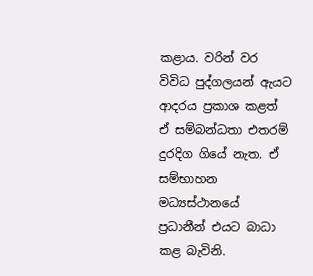කළාය. වරින් වර විවිධ පුද්ගලයන් ඇයට ආදරය ප්‍රකාශ කළත් ඒ සම්බන්ධතා එතරම් දුරදිග ගියේ නැත. ඒ සම්භාහන මධ්‍යස්ථානයේ ප්‍රධානීන් එයට බාධා කළ බැවිනි.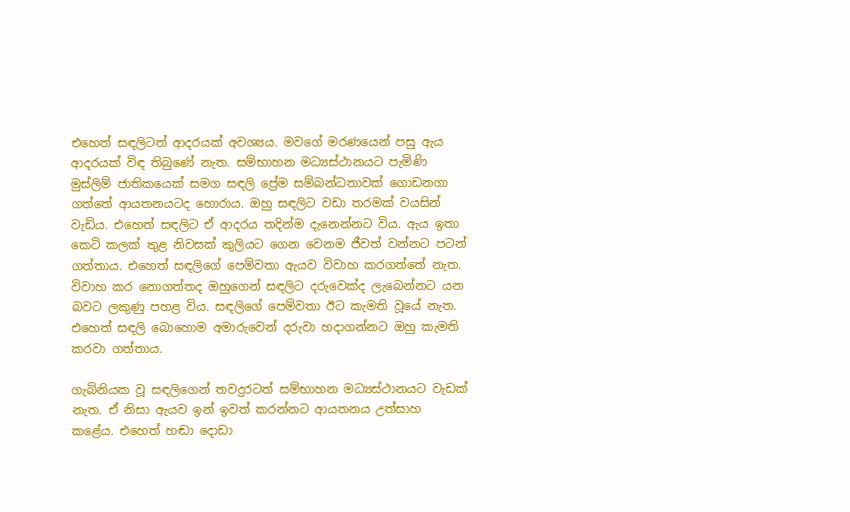එහෙත් සඳලිටත් ආදරයක් අවශ්‍යය. මවගේ මරණයෙන් පසු ඇය ආදරයක් විඳ තිබුණේ නැත. සම්භාහන මධ්‍යස්ථානයට පැමිණි මුස්ලිම් ජාතිකයෙක් සමග සඳලි ප්‍රේම සම්බන්ධතාවක් ගොඩනගා ගත්තේ ආයතනයටද හොරාය. ඔහු සඳලිට වඩා තරමක් වයසින් වැඩිය. එහෙත් සඳලිට ඒ ආදරය තදින්ම දැනෙන්නට විය. ඇය ඉතා කෙටි කලක් තුළ නිවසක් කුලියට ගෙන වෙනම ජීවත් වන්නට පටන් ගත්තාය. එහෙත් සඳලිගේ පෙම්වතා ඇයව විවාහ කරගත්තේ නැත. විවාහ කර නොගත්තද ඔහුගෙන් සඳලිට දරුවෙක්ද ලැබෙන්නට යන බවට ලකුණු පහළ විය. සඳලිගේ පෙම්වතා ඊට කැමති වූයේ නැත. එහෙත් සඳලි බොහොම අමාරුවෙන් දරුවා හදාගන්නට ඔහු කැමති කරවා ගත්තාය.

ගැබිනියක වූ සඳලිගෙන් තවදුරටත් සම්භාහන මධ්‍යස්ථානයට වැඩක් නැත. ඒ නිසා ඇයව ඉන් ඉවත් කරන්නට ආයතනය උත්සාහ කළේය. එහෙත් හඬා දොඩා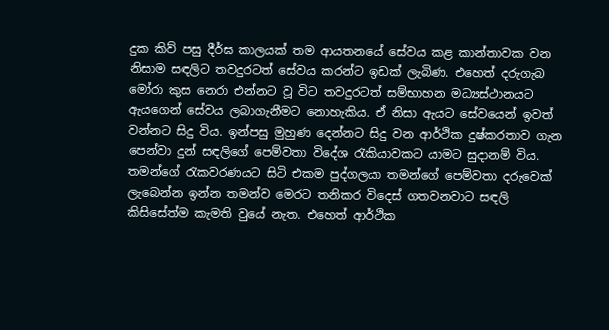දුක කිව් පසු දීර්ඝ කාලයක් තම ආයතනයේ සේවය කළ කාන්තාවක වන නිසාම සඳලිට තවදුරටත් සේවය කරන්ට ඉඩක් ලැබිණ. එහෙත් දරුගැබ මෝරා කුස නෙරා එන්නට වූ විට තවදුරටත් සම්භාහන මධ්‍යස්ථානයට ඇයගෙන් සේවය ලබාගැනීමට නොහැකිය. ඒ නිසා ඇයට සේවයෙන් ඉවත් වන්නට සිදු විය. ඉන්පසු මුහුණ දෙන්නට සිදු වන ආර්ථික දුෂ්කරතාව ගැන පෙන්වා දුන් සඳලිගේ පෙම්වතා විදේශ රැකියාවකට යාමට සුදානම් විය. තමන්ගේ රැකවරණයට සිටි එකම පුද්ගලයා තමන්ගේ පෙම්වතා දරුවෙක් ලැබෙන්න ඉන්න තමන්ව මෙරට තනිකර විදෙස් ගතවනවාට සඳලි කිසිසේත්ම කැමති වුයේ නැත. එහෙත් ආර්ථික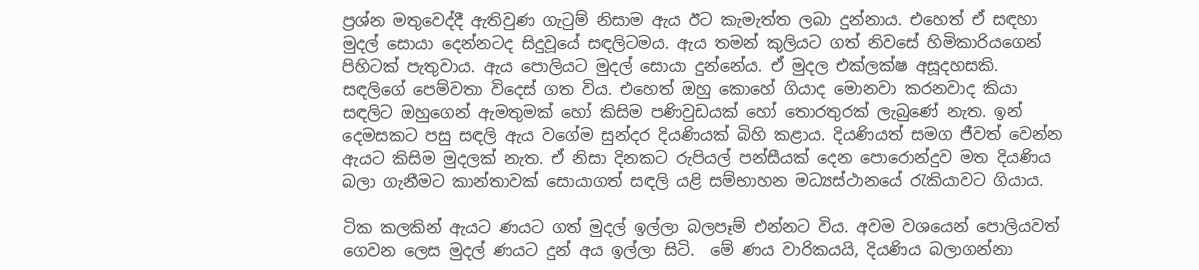ප්‍රශ්න මතුවෙද්දී ඇතිවුණ ගැටුම් නිසාම ඇය ඊට කැමැත්ත ලබා දුන්නාය. එහෙත් ඒ සඳහා මුදල් සොයා දෙන්නටද සිදුවූයේ සඳලිටමය. ඇය තමන් කුලියට ගත් නිවසේ හිමිකාරියගෙන් පිහිටක් පැතුවාය. ඇය පොලියට මුදල් සොයා දුන්නේය. ඒ මුදල එක්ලක්ෂ අසූදහසකි.
සඳලිගේ පෙම්වතා විදෙස් ගත විය. එහෙත් ඔහු කොහේ ගියාද මොනවා කරනවාද කියා සඳලිට ඔහුගෙන් ඇමතුමක් හෝ කිසිම පණිවුඩයක් හෝ තොරතුරක් ලැබුණේ නැත. ඉන් දෙමසකට පසු සඳලි ඇය වගේම සුන්දර දියණියක් බිහි කළාය. දියණියත් සමග ජීවත් වෙන්න ඇයට කිසිම මුදලක් නැත. ඒ නිසා දිනකට රුපියල් පන්සීයක් දෙන පොරොන්දුව මත දියණිය බලා ගැනීමට කාන්තාවක් සොයාගත් සඳලි යළි සම්භාහන මධ්‍යස්ථානයේ රැකියාවට ගියාය.

ටික කලකින් ඇයට ණයට ගත් මුදල් ඉල්ලා බලපෑම් එන්නට විය. අවම වශයෙන් පොලියවත් ගෙවන ලෙස මුදල් ණයට දුන් අය ඉල්ලා සිටි.  මේ ණය වාරිකයයි, දියණිය බලාගන්නා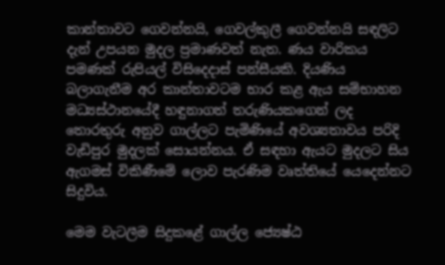කාන්තාවට ගෙවන්නයි, ගෙවල්කුලී ගෙවන්නයි සඳලිට දැන් උපයන මුදල ප්‍රමාණවත් නැත. ණය වාරිකය පමණක් රුපියල් විසිදෙදාස් පන්සීයකි. දියණිය බලාගැනීම අර කාන්තාවටම භාර කළ ඇය සම්භාහන මධ්‍යස්ථානයේදී හඳුනාගත් තරුණියකගෙන් ලද තොරතුරු අනුව ගාල්ලට පැමිණියේ අවශ්‍යතාවය පරිදි වැඩිපුර මුදලක් සොයන්නය. ඒ සඳහා ඇයට මුදලට සිය ඇගමස් විකිණීමේ ලොව පැරණිම වෘත්තියේ යෙදෙන්නට සිදුවිය.

මෙම වැටලීම සිදුකළේ ගාල්ල ජ්‍යෙෂ්ඨ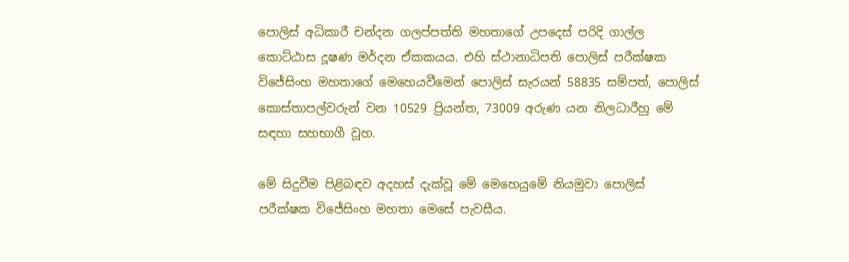පොලිස් අධිකාරී චන්දන ගලප්පත්ති මහතාගේ උපදෙස් පරිදි ගාල්ල කොට්ඨාස දූෂණ මර්දන ඒකකයය. එහි ස්ථානාධිපති පොලිස් පරීක්ෂක විජේසිංහ මහතාගේ මෙහෙයවීමෙන් පොලිස් සැරයන් 58835 සම්පත්, පොලිස් කොස්තාපල්වරුන් වන 10529 ප්‍රියන්ත, 73009 අරුණ යන නිලධාරීහු මේ සඳහා සහභාගී වූහ.

මේ සිදුවීම පිළිබඳව අදහස් දැක්වූ මේ මෙහෙයුමේ නියමුවා පොලිස් පරීක්ෂක විජේසිංහ මහතා මෙසේ පැවසීය.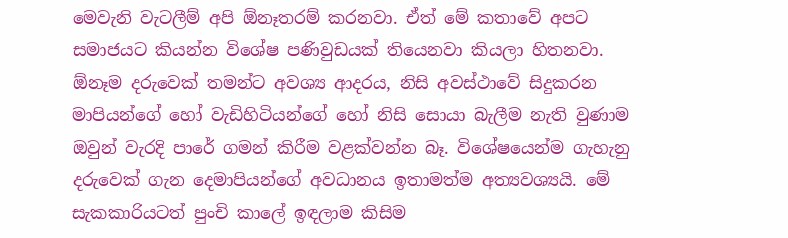මෙවැනි වැටලීම් අපි ඕනෑතරම් කරනවා. ඒත් මේ කතාවේ අපට සමාජයට කියන්න විශේෂ පණිවුඩයක් තියෙනවා කියලා හිතනවා. ඕනෑම දරුවෙක් තමන්ට අවශ්‍ය ආදරය, නිසි අවස්ථාවේ සිදුකරන මාපියන්ගේ හෝ වැඩිහිටියන්ගේ හෝ නිසි සොයා බැලීම නැති වුණාම ඔවුන් වැරදි පාරේ ගමන් කිරීම වළක්වන්න බෑ. විශේෂයෙන්ම ගැහැනු දරුවෙක් ගැන දෙමාපියන්ගේ අවධානය ඉතාමත්ම අත්‍යවශ්‍යයි. මේ සැකකාරියටත් පුංචි කාලේ ඉඳලාම කිසිම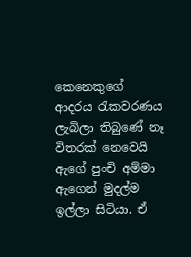කෙනෙකුගේ ආදරය රැකවරණය ලැබිලා තිබුණේ නෑ විතරක් නෙවෙයි ඇගේ පුංචි අම්මා ඇගෙන් මුදල්ම ඉල්ලා සිටියා. ඒ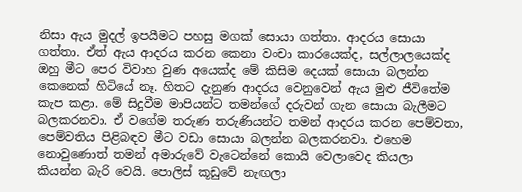නිසා ඇය මුදල් ඉපයීමට පහසු මගක් සොයා ගත්තා. ආදරය සොයා ගත්තා. ඒත් ඇය ආදරය කරන කෙනා වංචා කාරයෙක්ද, සල්ලාලයෙක්ද ඔහු මීට පෙර විවාහ වුණ අයෙක්ද මේ කිසිම දෙයක් සොයා බලන්න කෙනෙක් හිටියේ නෑ. හිතට දැනුණ ආදරය වෙනුවෙන් ඇය මුළු ජීවිතේම කැප කළා. මේ සිදුවීම මාපියන්ට තමන්ගේ දරුවන් ගැන සොයා බැලීමට බලකරනවා. ඒ වගේම තරුණ තරුණියන්ට තමන් ආදරය කරන පෙම්වතා, පෙම්වතිය පිළිබඳව මීට වඩා සොයා බලන්න බලකරනවා. එහෙම නොවුණොත් තමන් අමාරුවේ වැටෙන්නේ කොයි වෙලාවෙද කියලා කියන්න බැරි වෙයි. පොලිස් කූඩුවේ නැඟලා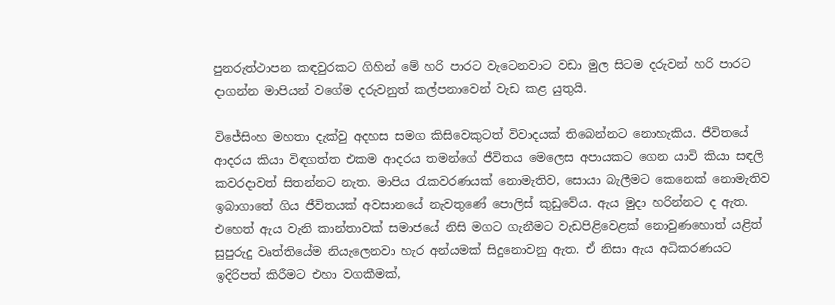පුනරුත්ථාපන කඳවුරකට ගිහින් මේ හරි පාරට වැටෙනවාට වඩා මුල සිටම දරුවන් හරි පාරට දාගන්න මාපියන් වගේම දරුවනුත් කල්පනාවෙන් වැඩ කළ යුතුයි.

විජේසිංහ මහතා දැක්වු අදහස සමග කිසිවෙකුටත් විවාදයක් තිබෙන්නට නොහැකිය. ජීවිතයේ ආදරය කියා විඳගත්ත එකම ආදරය තමන්ගේ ජීවිතය මෙලෙස අපායකට ගෙන යාවි කියා සඳලි කවරදාවත් සිතන්නට නැත. මාපිය රැකවරණයක් නොමැතිව, සොයා බැලීමට කෙනෙක් නොමැතිව ඉබාගාතේ ගිය ජීවිතයක් අවසානයේ නැවතුණේ පොලිස් කුඩුවේය. ඇය මුදා හරින්නට ද ඇත. එහෙත් ඇය වැනි කාන්තාවක් සමාජයේ නිසි මගට ගැනීමට වැඩපිළිවෙළක් නොවුණහොත් යළිත් සුපුරුදු වෘත්තියේම නියැලෙනවා හැර අන්යමක් සිදුනොවනු ඇත. ඒ නිසා ඇය අධිකරණයට ඉදිරිපත් කිරීමට එහා වගකීමක්,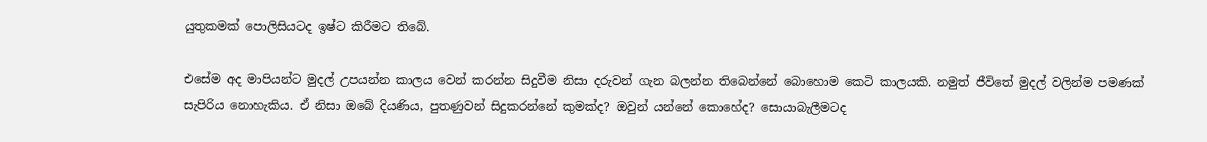යුතුකමක් පොලිසියටද ඉෂ්ට කිරීමට තිබේ.

එසේම අද මාපියන්ට මුදල් උපයන්න කාලය වෙන් කරන්න සිදුවීම නිසා දරුවන් ගැන බලන්න තිබෙන්නේ බොහොම කෙටි කාලයකි. නමුත් ජීවිතේ මුදල් වලින්ම පමණක් සැපිරිය නොහැකිය. ඒ නිසා ඔබේ දියණිය, පුතණුවන් සිදුකරන්නේ කුමක්ද? ඔවුන් යන්නේ කොහේද? සොයාබැලීමටද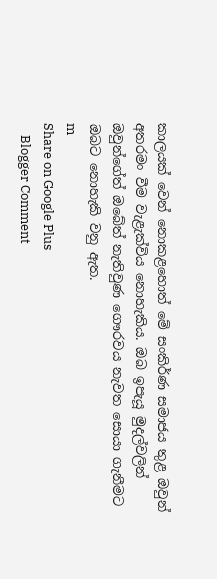කාලයක් වෙන් නොකළහොත් මේ සංකිර්ණ සමාජය තුළ ඔවුන් අතරමං වීම වැළැක්විය නොහැකිය. ඔබ ඉපැයූ මුදල්වලින් ඔවුන්ගේත් ඔබේත් නැතිවුණ ගෞරවය නැවත සොයා ගැනීමට ඔබට නොහැකි වනු ඇත.
m
Share on Google Plus
    Blogger Comment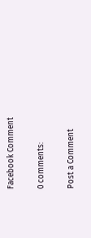Facebook Comment

0 comments:

Post a Comment